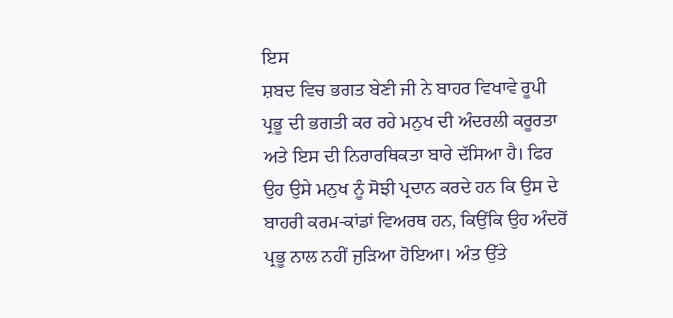ਇਸ
ਸ਼ਬਦ ਵਿਚ ਭਗਤ ਬੇਣੀ ਜੀ ਨੇ ਬਾਹਰ ਵਿਖਾਵੇ ਰੂਪੀ ਪ੍ਰਭੂ ਦੀ ਭਗਤੀ ਕਰ ਰਹੇ ਮਨੁਖ ਦੀ ਅੰਦਰਲੀ ਕਰੂਰਤਾ ਅਤੇ ਇਸ ਦੀ ਨਿਰਾਰਥਿਕਤਾ ਬਾਰੇ ਦੱਸਿਆ ਹੈ। ਫਿਰ ਉਹ ਉਸੇ ਮਨੁਖ ਨੂੰ ਸੋਝੀ ਪ੍ਰਦਾਨ ਕਰਦੇ ਹਨ ਕਿ ਉਸ ਦੇ ਬਾਹਰੀ ਕਰਮ-ਕਾਂਡਾਂ ਵਿਅਰਥ ਹਨ, ਕਿਉਂਕਿ ਉਹ ਅੰਦਰੋਂ ਪ੍ਰਭੂ ਨਾਲ ਨਹੀਂ ਜੁੜਿਆ ਹੋਇਆ। ਅੰਤ ਉੱਤੇ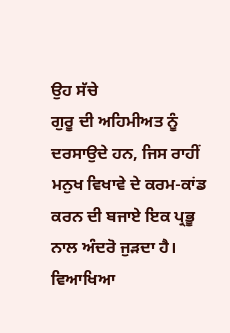ਉਹ ਸੱਚੇ
ਗੁਰੂ ਦੀ ਅਹਿਮੀਅਤ ਨੂੰ ਦਰਸਾਉਦੇ ਹਨ, ਜਿਸ ਰਾਹੀਂ ਮਨੁਖ ਵਿਖਾਵੇ ਦੇ ਕਰਮ-ਕਾਂਡ ਕਰਨ ਦੀ ਬਜਾਏ ਇਕ ਪ੍ਰਭੂ ਨਾਲ ਅੰਦਰੋ ਜੁੜਦਾ ਹੈ।
ਵਿਆਖਿਆ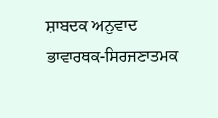ਸ਼ਾਬਦਕ ਅਨੁਵਾਦ
ਭਾਵਾਰਥਕ-ਸਿਰਜਣਾਤਮਕ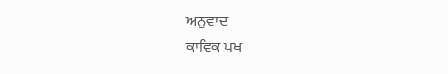ਅਨੁਵਾਦ
ਕਾਵਿਕ ਪਖ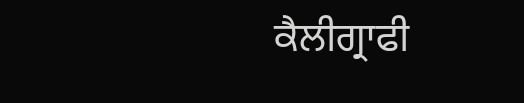ਕੈਲੀਗ੍ਰਾਫੀ